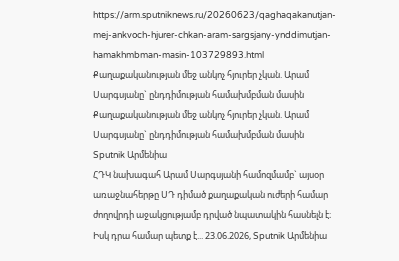https://arm.sputniknews.ru/20260623/qaghaqakanutjan-mej-ankvoch-hjurer-chkan-aram-sargsjany-ynddimutjan-hamakhmbman-masin-103729893.html
Քաղաքականության մեջ անկոչ հյուրեր չկան. Արամ Սարգսյանը` ընդդիմության համախմբման մասին
Քաղաքականության մեջ անկոչ հյուրեր չկան. Արամ Սարգսյանը` ընդդիմության համախմբման մասին
Sputnik Արմենիա
ՀԴԿ նախագահ Արամ Սարգսյանի համոզմամբ` այսօր առաջնահերթը ՍԴ դիմած քաղաքական ուժերի համար ժողովրդի աջակցությամբ դրված նպատակին հասնելն է։ Իսկ դրա համար պետք է... 23.06.2026, Sputnik Արմենիա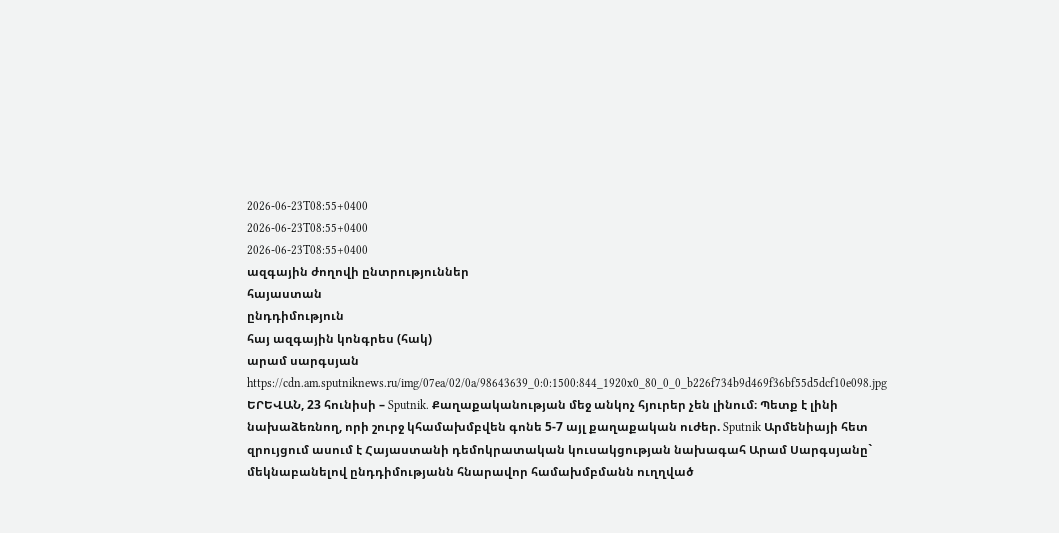2026-06-23T08:55+0400
2026-06-23T08:55+0400
2026-06-23T08:55+0400
ազգային ժողովի ընտրություններ
հայաստան
ընդդիմություն
հայ ազգային կոնգրես (հակ)
արամ սարգսյան
https://cdn.am.sputniknews.ru/img/07ea/02/0a/98643639_0:0:1500:844_1920x0_80_0_0_b226f734b9d469f36bf55d5dcf10e098.jpg
ԵՐԵՎԱՆ, 23 հունիսի – Sputnik. Քաղաքականության մեջ անկոչ հյուրեր չեն լինում։ Պետք է լինի նախաձեռնող, որի շուրջ կհամախմբվեն գոնե 5-7 այլ քաղաքական ուժեր. Sputnik Արմենիայի հետ զրույցում ասում է Հայաստանի դեմոկրատական կուսակցության նախագահ Արամ Սարգսյանը` մեկնաբանելով ընդդիմությանն հնարավոր համախմբմանն ուղղված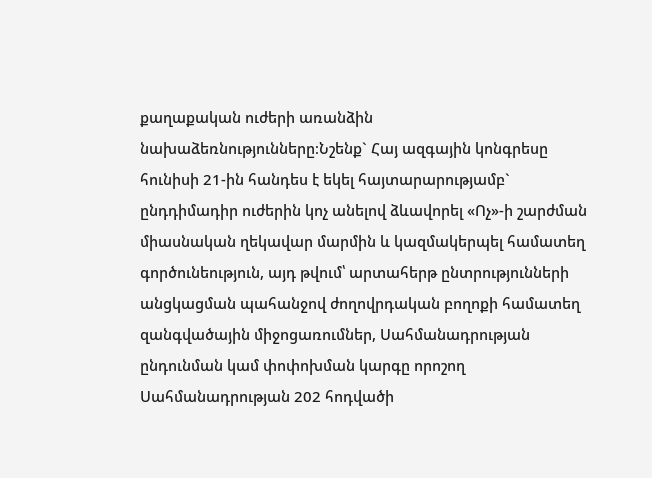քաղաքական ուժերի առանձին նախաձեռնությունները։Նշենք` Հայ ազգային կոնգրեսը հունիսի 21-ին հանդես է եկել հայտարարությամբ` ընդդիմադիր ուժերին կոչ անելով ձևավորել «Ոչ»-ի շարժման միասնական ղեկավար մարմին և կազմակերպել համատեղ գործունեություն, այդ թվում՝ արտահերթ ընտրությունների անցկացման պահանջով ժողովրդական բողոքի համատեղ զանգվածային միջոցառումներ, Սահմանադրության ընդունման կամ փոփոխման կարգը որոշող Սահմանադրության 202 հոդվածի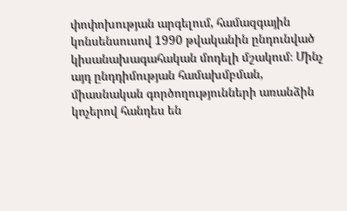փոփոխության արգելում, համազգային կոնսենսուսով 1990 թվականին ընդունված կիսանախագահական մոդելի մշակում։ Մինչ այդ ընդդիմության համախմբման, միասնական գործողությունների առանձին կոչերով հանդես են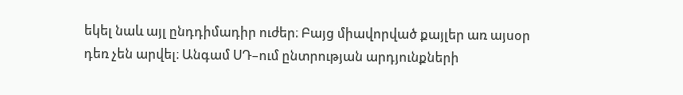եկել նաև այլ ընդդիմադիր ուժեր։ Բայց միավորված քայլեր առ այսօր դեռ չեն արվել։ Անգամ ՍԴ–ում ընտրության արդյունքների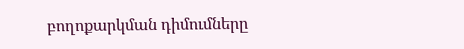բողոքարկման դիմումները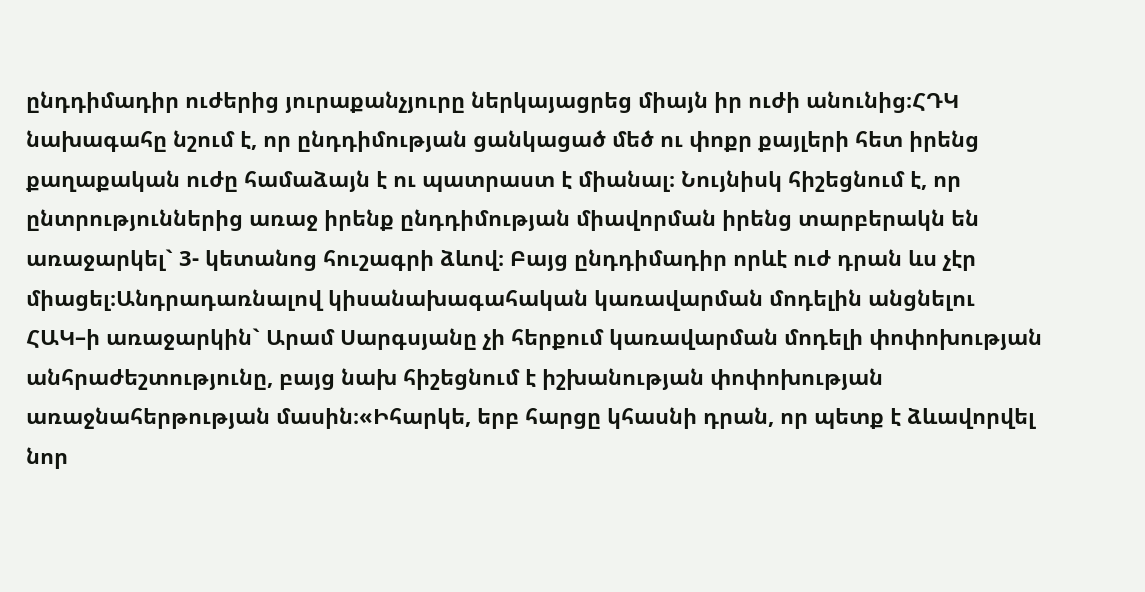ընդդիմադիր ուժերից յուրաքանչյուրը ներկայացրեց միայն իր ուժի անունից։ՀԴԿ նախագահը նշում է, որ ընդդիմության ցանկացած մեծ ու փոքր քայլերի հետ իրենց քաղաքական ուժը համաձայն է ու պատրաստ է միանալ։ Նույնիսկ հիշեցնում է, որ ընտրություններից առաջ իրենք ընդդիմության միավորման իրենց տարբերակն են առաջարկել` 3- կետանոց հուշագրի ձևով։ Բայց ընդդիմադիր որևէ ուժ դրան ևս չէր միացել։Անդրադառնալով կիսանախագահական կառավարման մոդելին անցնելու ՀԱԿ–ի առաջարկին` Արամ Սարգսյանը չի հերքում կառավարման մոդելի փոփոխության անհրաժեշտությունը, բայց նախ հիշեցնում է իշխանության փոփոխության առաջնահերթության մասին։«Իհարկե, երբ հարցը կհասնի դրան, որ պետք է ձևավորվել նոր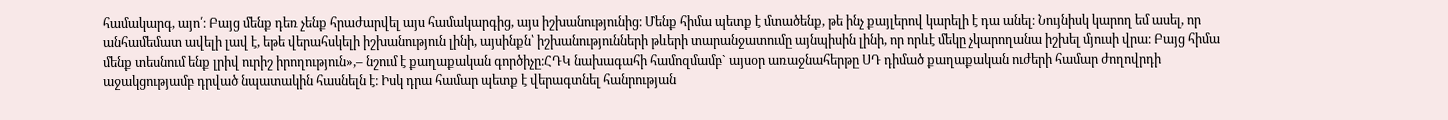համակարգ, այո՛։ Բայց մենք դեռ չենք հրաժարվել այս համակարգից, այս իշխանությունից։ Մենք հիմա պետք է մտածենք, թե ինչ քայլերով կարելի է դա անել։ Նույնիսկ կարող եմ ասել, որ անհամեմատ ավելի լավ է, եթե վերահսկելի իշխանություն լինի, այսինքն՝ իշխանությունների թևերի տարանջատումը այնպիսին լինի, որ որևէ մեկը չկարողանա իշխել մյուսի վրա։ Բայց հիմա մենք տեսնում ենք լրիվ ուրիշ իրողություն»,– նշում է քաղաքական գործիչը։ՀԴԿ նախագահի համոզմամբ` այսօր առաջնահերթը ՍԴ դիմած քաղաքական ուժերի համար ժողովրդի աջակցությամբ դրված նպատակին հասնելն է։ Իսկ դրա համար պետք է վերագտնել հանրության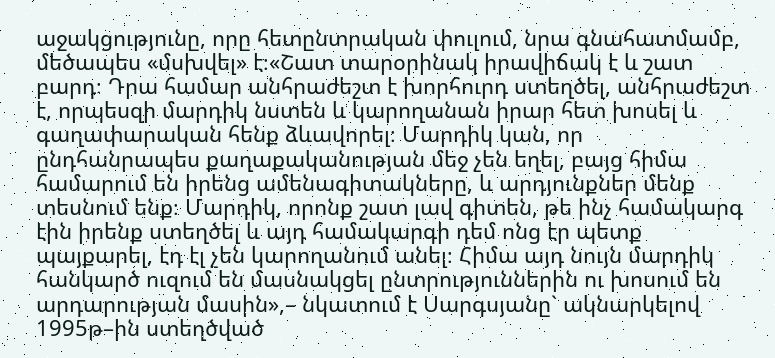աջակցությունը, որը հետընտրական փուլում, նրա գնահատմամբ, մեծապես «մսխվել» է։«Շատ տարօրինակ իրավիճակ է և շատ բարդ։ Դրա համար անհրաժեշտ է խորհուրդ ստեղծել, անհրաժեշտ է, որպեսզի մարդիկ նստեն և կարողանան իրար հետ խոսել և գաղափարական հենք ձևավորել։ Մարդիկ կան, որ ընդհանրապես քաղաքականության մեջ չեն եղել, բայց հիմա համարում են իրենց ամենագիտակները, և արդյունքներ մենք տեսնում ենք։ Մարդիկ, որոնք շատ լավ գիտեն, թե ինչ համակարգ էին իրենք ստեղծել և այդ համակարգի դեմ ոնց էր պետք պայքարել, էդ էլ չեն կարողանում անել։ Հիմա այդ նույն մարդիկ հանկարծ ուզում են մասնակցել ընտրություններին ու խոսում են արդարության մասին»,– նկատում է Սարգսյանը` ակնարկելով 1995թ–ին ստեղծված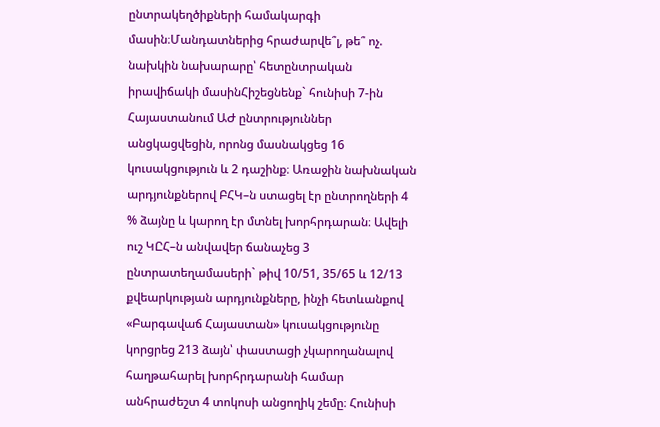ընտրակեղծիքների համակարգի մասին։Մանդատներից հրաժարվե՞լ, թե՞ ոչ. նախկին նախարարը՝ հետընտրական իրավիճակի մասինՀիշեցնենք` հունիսի 7-ին Հայաստանում ԱԺ ընտրություններ անցկացվեցին, որոնց մասնակցեց 16 կուսակցություն և 2 դաշինք։ Առաջին նախնական արդյունքներով ԲՀԿ–ն ստացել էր ընտրողների 4 % ձայնը և կարող էր մտնել խորհրդարան։ Ավելի ուշ ԿԸՀ–ն անվավեր ճանաչեց 3 ընտրատեղամասերի` թիվ 10/51, 35/65 և 12/13 քվեարկության արդյունքները, ինչի հետևանքով «Բարգավաճ Հայաստան» կուսակցությունը կորցրեց 213 ձայն՝ փաստացի չկարողանալով հաղթահարել խորհրդարանի համար անհրաժեշտ 4 տոկոսի անցողիկ շեմը։ Հունիսի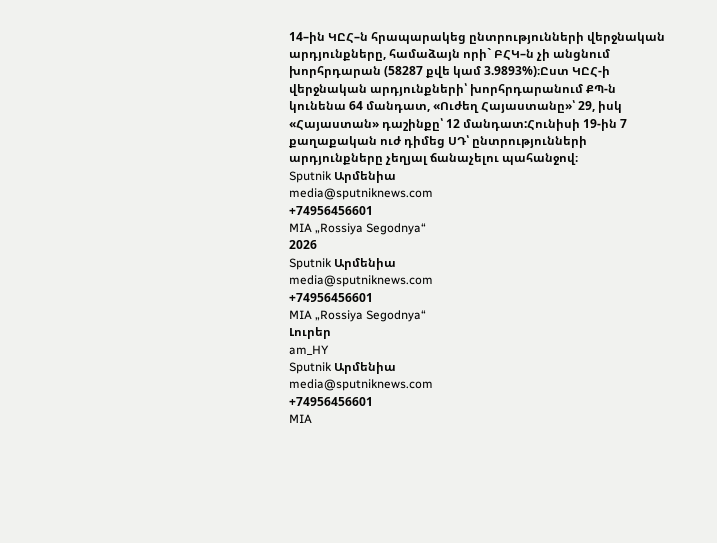14–ին ԿԸՀ–ն հրապարակեց ընտրությունների վերջնական արդյունքները, համաձայն որի` ԲՀԿ–ն չի անցնում խորհրդարան (58287 քվե կամ 3.9893%)։Ըստ ԿԸՀ-ի վերջնական արդյունքների՝ խորհրդարանում ՔՊ-ն կունենա 64 մանդատ, «Ուժեղ Հայաստանը»՝ 29, իսկ «Հայաստան» դաշինքը՝ 12 մանդատ:Հունիսի 19-ին 7 քաղաքական ուժ դիմեց ՍԴ՝ ընտրությունների արդյունքները չեղյալ ճանաչելու պահանջով։
Sputnik Արմենիա
media@sputniknews.com
+74956456601
MIA „Rossiya Segodnya“
2026
Sputnik Արմենիա
media@sputniknews.com
+74956456601
MIA „Rossiya Segodnya“
Լուրեր
am_HY
Sputnik Արմենիա
media@sputniknews.com
+74956456601
MIA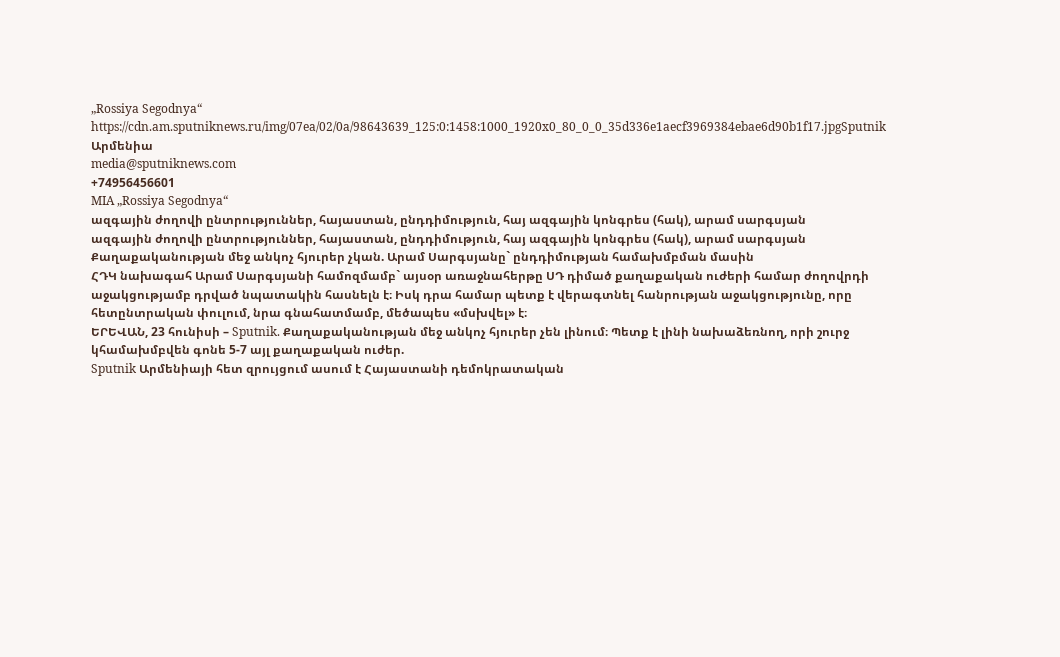„Rossiya Segodnya“
https://cdn.am.sputniknews.ru/img/07ea/02/0a/98643639_125:0:1458:1000_1920x0_80_0_0_35d336e1aecf3969384ebae6d90b1f17.jpgSputnik Արմենիա
media@sputniknews.com
+74956456601
MIA „Rossiya Segodnya“
ազգային ժողովի ընտրություններ, հայաստան, ընդդիմություն, հայ ազգային կոնգրես (հակ), արամ սարգսյան
ազգային ժողովի ընտրություններ, հայաստան, ընդդիմություն, հայ ազգային կոնգրես (հակ), արամ սարգսյան
Քաղաքականության մեջ անկոչ հյուրեր չկան. Արամ Սարգսյանը` ընդդիմության համախմբման մասին
ՀԴԿ նախագահ Արամ Սարգսյանի համոզմամբ` այսօր առաջնահերթը ՍԴ դիմած քաղաքական ուժերի համար ժողովրդի աջակցությամբ դրված նպատակին հասնելն է։ Իսկ դրա համար պետք է վերագտնել հանրության աջակցությունը, որը հետընտրական փուլում, նրա գնահատմամբ, մեծապես «մսխվել» է։
ԵՐԵՎԱՆ, 23 հունիսի – Sputnik. Քաղաքականության մեջ անկոչ հյուրեր չեն լինում։ Պետք է լինի նախաձեռնող, որի շուրջ կհամախմբվեն գոնե 5-7 այլ քաղաքական ուժեր.
Sputnik Արմենիայի հետ զրույցում ասում է Հայաստանի դեմոկրատական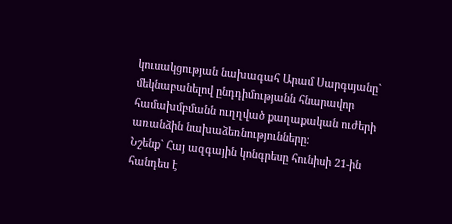կուսակցության նախագահ Արամ Սարգսյանը` մեկնաբանելով ընդդիմությանն հնարավոր համախմբմանն ուղղված քաղաքական ուժերի առանձին նախաձեռնությունները։
Նշենք` Հայ ազգային կոնգրեսը հունիսի 21-ին հանդես է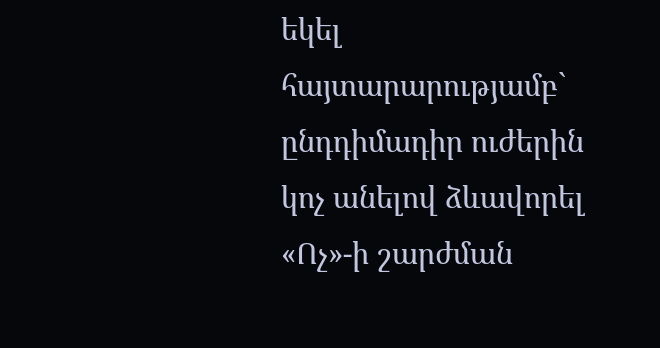եկել
հայտարարությամբ` ընդդիմադիր ուժերին կոչ անելով ձևավորել «Ոչ»-ի շարժման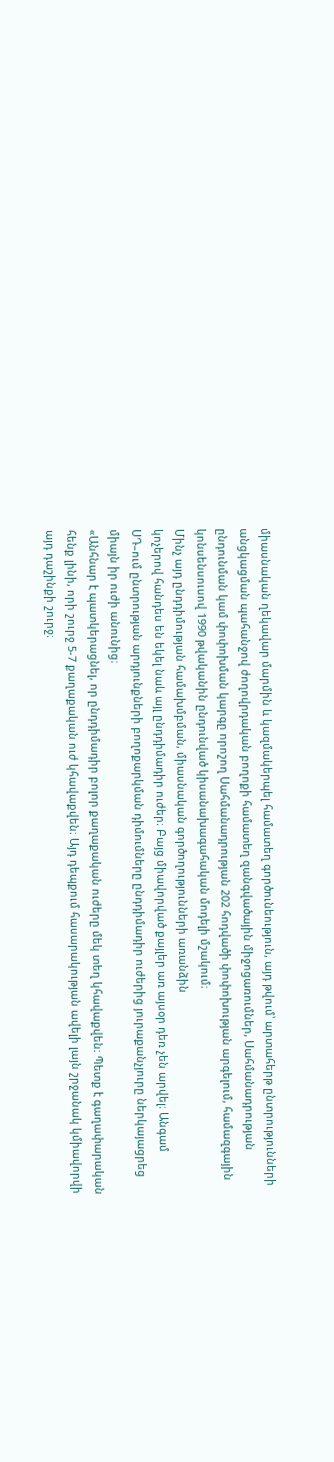միասնական ղեկավար մարմին և կազմակերպել համատեղ գործունեություն, այդ թվում՝ արտահերթ ընտրությունների անցկացման պահանջով ժողովրդական բողոքի համատեղ զանգվածային միջոցառումներ, Սահմանադրության ընդունման կամ փոփոխման կարգը որոշող Սահմանադրության 202 հոդվածի փոփոխության արգելում, համազգային կոնսենսուսով 1990 թվականին ընդունված կիսանախագահական մոդելի մշակում։
Մինչ այդ ընդդիմության համախմբման, միասնական գործողությունների առանձին
կոչերով հանդես են եկել նաև այլ ընդդիմադիր ուժեր։ Բայց միավորված քայլեր առ այսօր դեռ չեն արվել։ Անգամ ՍԴ–ում ընտրության արդյունքների բողոքարկման դիմումները ընդդիմադիր ուժերից յուրաքանչյուրը ներկայացրեց միայն իր ուժի անունից։
«Անհնար է պատկերացնել, որ ընդդիմադիր բոլոր քաղաքական ուժերը մեկ տեղ կհավաքվեն։ Պետք է գաղափարական հենք լինի, որի շուրջ 5-7 քաղաքական ուժ կհավաքվեն։ Այդ դեպքում հասարակության ավելի լայն շրջանակ կմիավորվի այդ դաշինքի շուրջ։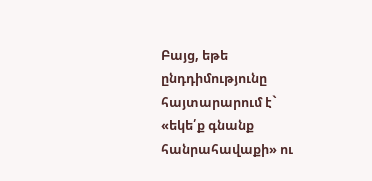Բայց, եթե ընդդիմությունը հայտարարում է` «եկե՛ք գնանք հանրահավաքի» ու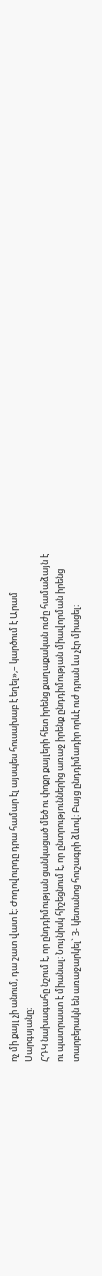ոչ մի քայլ չի անում, դա շատ վատ է։ Ժողովուրդը դրա համար էլ այսպես հուսախաբ է եղել»,– կարծում է Արամ Սարգսյանը։
ՀԴԿ նախագահը նշում է, որ ընդդիմության ցանկացած մեծ ու փոքր քայլերի հետ իրենց քաղաքական ուժը համաձայն է ու պատրաստ է միանալ։ Նույնիսկ հիշեցնում է, որ ընտրություններից առաջ իրենք ընդդիմության միավորման իրենց տարբերակն են առաջարկել` 3- կետանոց հուշագրի ձևով։ Բայց ընդդիմադիր որևէ ուժ դրան ևս չէր միացել։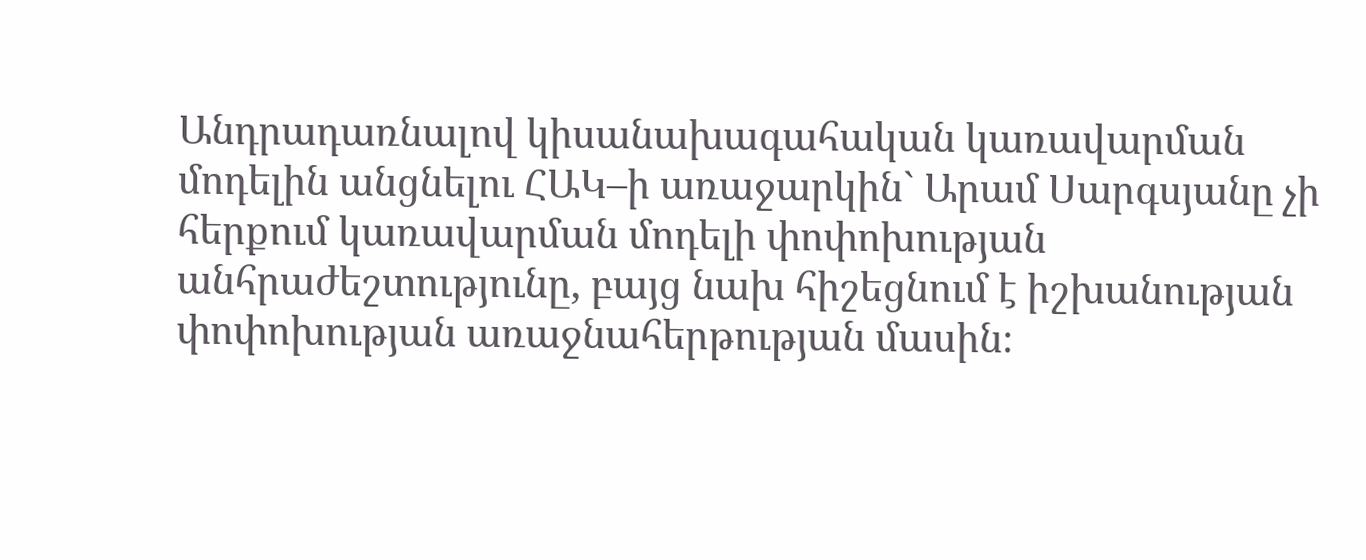Անդրադառնալով կիսանախագահական կառավարման մոդելին անցնելու ՀԱԿ–ի առաջարկին` Արամ Սարգսյանը չի հերքում կառավարման մոդելի փոփոխության անհրաժեշտությունը, բայց նախ հիշեցնում է իշխանության փոփոխության առաջնահերթության մասին։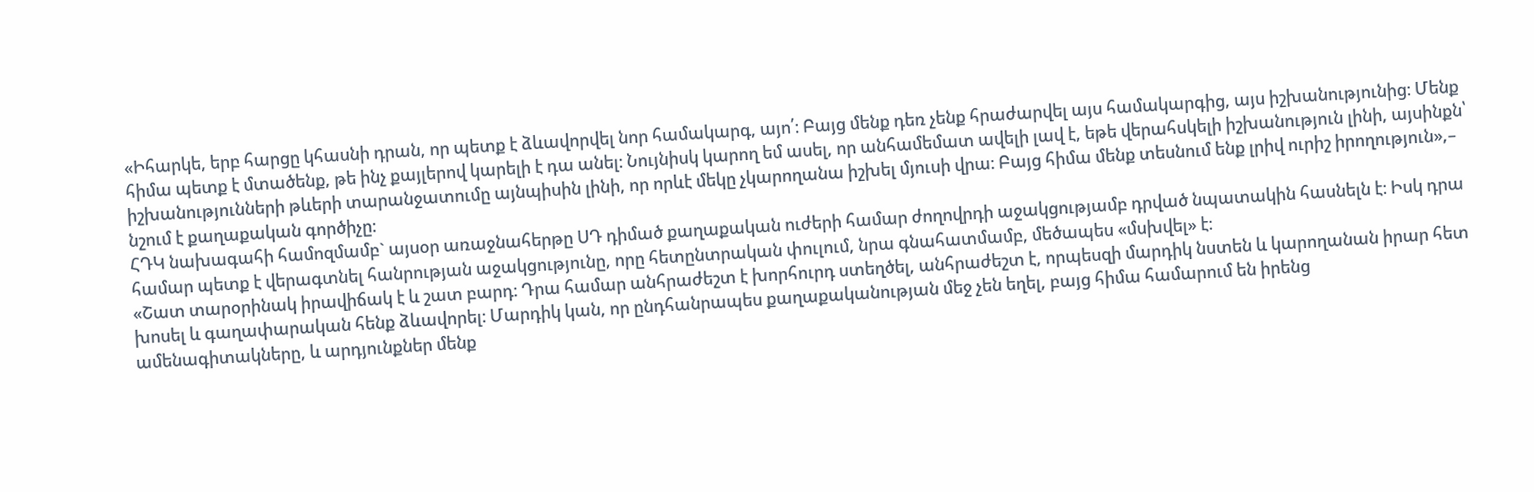«Իհարկե, երբ հարցը կհասնի դրան, որ պետք է ձևավորվել նոր համակարգ, այո՛։ Բայց մենք դեռ չենք հրաժարվել այս համակարգից, այս իշխանությունից։ Մենք հիմա պետք է մտածենք, թե ինչ քայլերով կարելի է դա անել։ Նույնիսկ կարող եմ ասել, որ անհամեմատ ավելի լավ է, եթե վերահսկելի իշխանություն լինի, այսինքն՝ իշխանությունների թևերի տարանջատումը այնպիսին լինի, որ որևէ մեկը չկարողանա իշխել մյուսի վրա։ Բայց հիմա մենք տեսնում ենք լրիվ ուրիշ իրողություն»,– նշում է քաղաքական գործիչը։
ՀԴԿ նախագահի համոզմամբ` այսօր առաջնահերթը ՍԴ դիմած քաղաքական ուժերի համար ժողովրդի աջակցությամբ դրված նպատակին հասնելն է։ Իսկ դրա համար պետք է վերագտնել հանրության աջակցությունը, որը հետընտրական փուլում, նրա գնահատմամբ, մեծապես «մսխվել» է։
«Շատ տարօրինակ իրավիճակ է և շատ բարդ։ Դրա համար անհրաժեշտ է խորհուրդ ստեղծել, անհրաժեշտ է, որպեսզի մարդիկ նստեն և կարողանան իրար հետ խոսել և գաղափարական հենք ձևավորել։ Մարդիկ կան, որ ընդհանրապես քաղաքականության մեջ չեն եղել, բայց հիմա համարում են իրենց ամենագիտակները, և արդյունքներ մենք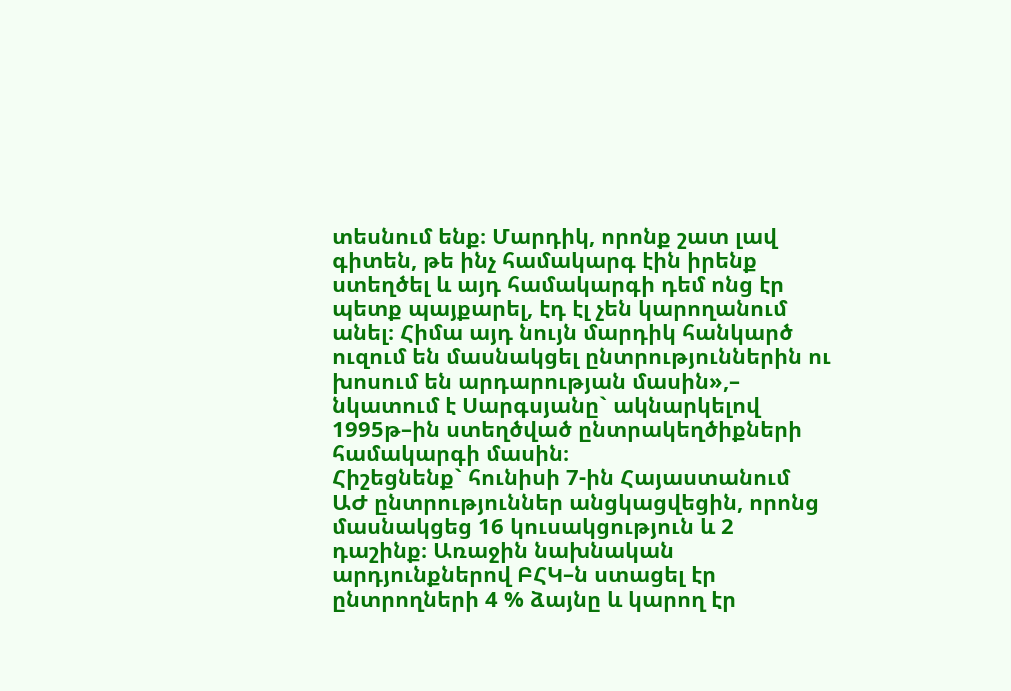տեսնում ենք։ Մարդիկ, որոնք շատ լավ գիտեն, թե ինչ համակարգ էին իրենք ստեղծել և այդ համակարգի դեմ ոնց էր պետք պայքարել, էդ էլ չեն կարողանում անել։ Հիմա այդ նույն մարդիկ հանկարծ ուզում են մասնակցել ընտրություններին ու խոսում են արդարության մասին»,– նկատում է Սարգսյանը` ակնարկելով 1995թ–ին ստեղծված ընտրակեղծիքների համակարգի մասին։
Հիշեցնենք` հունիսի 7-ին Հայաստանում ԱԺ ընտրություններ անցկացվեցին, որոնց մասնակցեց 16 կուսակցություն և 2 դաշինք։ Առաջին նախնական արդյունքներով ԲՀԿ–ն ստացել էր ընտրողների 4 % ձայնը և կարող էր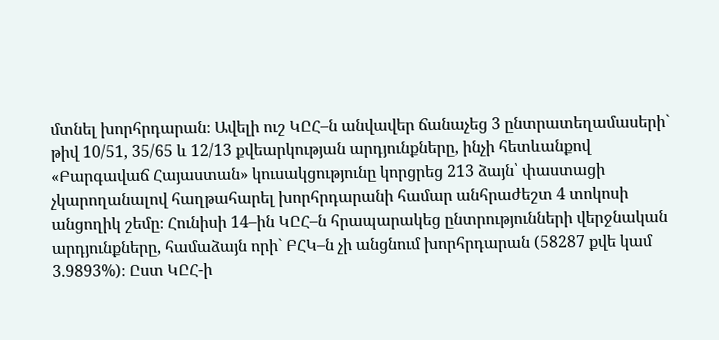մտնել խորհրդարան։ Ավելի ուշ ԿԸՀ–ն անվավեր ճանաչեց 3 ընտրատեղամասերի` թիվ 10/51, 35/65 և 12/13 քվեարկության արդյունքները, ինչի հետևանքով «Բարգավաճ Հայաստան» կուսակցությունը կորցրեց 213 ձայն՝ փաստացի չկարողանալով հաղթահարել խորհրդարանի համար անհրաժեշտ 4 տոկոսի անցողիկ շեմը։ Հունիսի 14–ին ԿԸՀ–ն հրապարակեց ընտրությունների վերջնական արդյունքները, համաձայն որի` ԲՀԿ–ն չի անցնում խորհրդարան (58287 քվե կամ 3.9893%)։ Ըստ ԿԸՀ-ի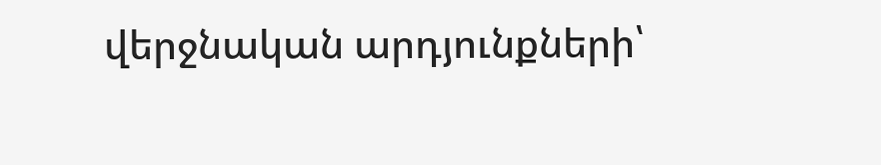վերջնական արդյունքների՝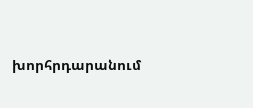խորհրդարանում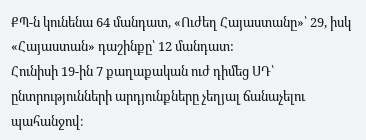ՔՊ-ն կունենա 64 մանդատ, «Ուժեղ Հայաստանը»՝ 29, իսկ «Հայաստան» դաշինքը՝ 12 մանդատ:
Հունիսի 19-ին 7 քաղաքական ուժ դիմեց ՍԴ՝ ընտրությունների արդյունքները չեղյալ ճանաչելու պահանջով։